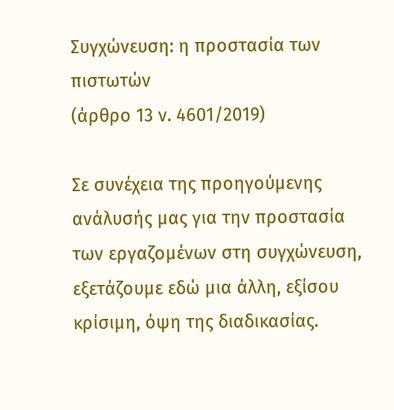Συγχώνευση: η προστασία των πιστωτών
(άρθρο 13 ν. 4601/2019)

Σε συνέχεια της προηγούμενης ανάλυσής μας για την προστασία των εργαζομένων στη συγχώνευση, εξετάζουμε εδώ μια άλλη, εξίσου κρίσιμη, όψη της διαδικασίας.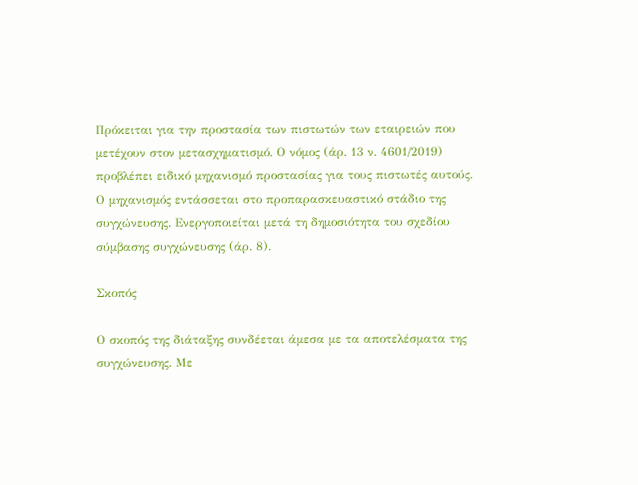Πρόκειται για την προστασία των πιστωτών των εταιρειών που μετέχουν στον μετασχηματισμό. Ο νόμος (άρ. 13 ν. 4601/2019) προβλέπει ειδικό μηχανισμό προστασίας για τους πιστωτές αυτούς. Ο μηχανισμός εντάσσεται στο προπαρασκευαστικό στάδιο της συγχώνευσης. Ενεργοποιείται μετά τη δημοσιότητα του σχεδίου σύμβασης συγχώνευσης (άρ. 8).

Σκοπός

Ο σκοπός της διάταξης συνδέεται άμεσα με τα αποτελέσματα της συγχώνευσης. Με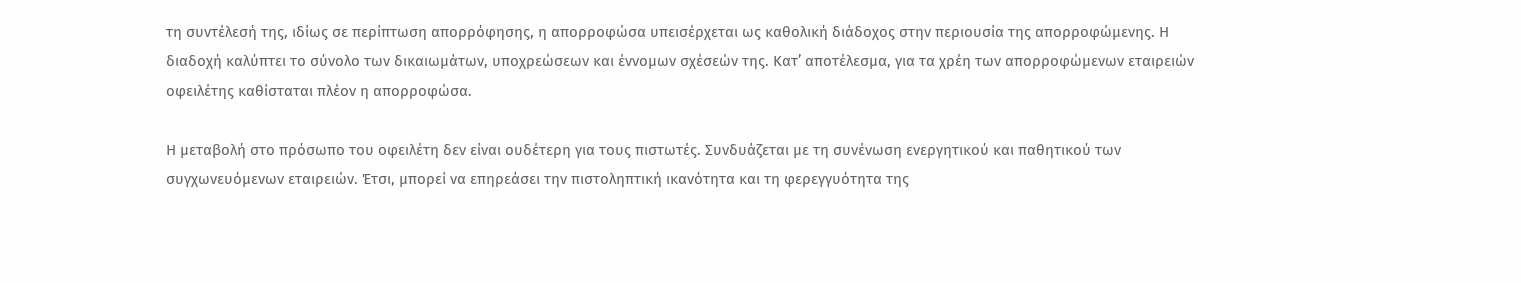τη συντέλεσή της, ιδίως σε περίπτωση απορρόφησης, η απορροφώσα υπεισέρχεται ως καθολική διάδοχος στην περιουσία της απορροφώμενης. Η διαδοχή καλύπτει το σύνολο των δικαιωμάτων, υποχρεώσεων και έννομων σχέσεών της. Κατ’ αποτέλεσμα, για τα χρέη των απορροφώμενων εταιρειών οφειλέτης καθίσταται πλέον η απορροφώσα.

Η μεταβολή στο πρόσωπο του οφειλέτη δεν είναι ουδέτερη για τους πιστωτές. Συνδυάζεται με τη συνένωση ενεργητικού και παθητικού των συγχωνευόμενων εταιρειών. Έτσι, μπορεί να επηρεάσει την πιστοληπτική ικανότητα και τη φερεγγυότητα της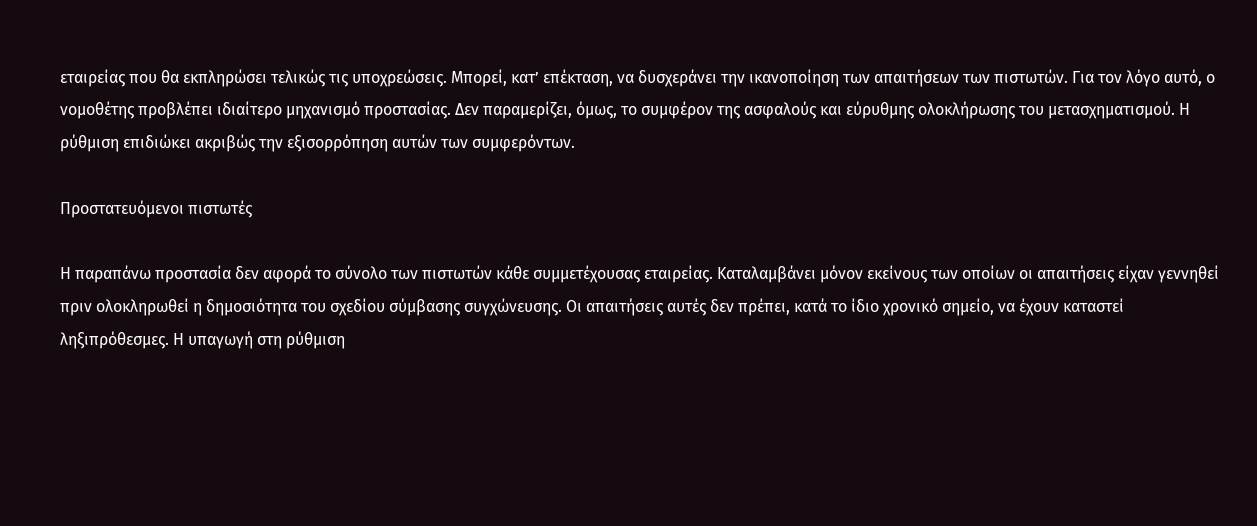εταιρείας που θα εκπληρώσει τελικώς τις υποχρεώσεις. Μπορεί, κατ’ επέκταση, να δυσχεράνει την ικανοποίηση των απαιτήσεων των πιστωτών. Για τον λόγο αυτό, ο νομοθέτης προβλέπει ιδιαίτερο μηχανισμό προστασίας. Δεν παραμερίζει, όμως, το συμφέρον της ασφαλούς και εύρυθμης ολοκλήρωσης του μετασχηματισμού. Η ρύθμιση επιδιώκει ακριβώς την εξισορρόπηση αυτών των συμφερόντων.

Προστατευόμενοι πιστωτές

Η παραπάνω προστασία δεν αφορά το σύνολο των πιστωτών κάθε συμμετέχουσας εταιρείας. Καταλαμβάνει μόνον εκείνους των οποίων οι απαιτήσεις είχαν γεννηθεί πριν ολοκληρωθεί η δημοσιότητα του σχεδίου σύμβασης συγχώνευσης. Οι απαιτήσεις αυτές δεν πρέπει, κατά το ίδιο χρονικό σημείο, να έχουν καταστεί ληξιπρόθεσμες. Η υπαγωγή στη ρύθμιση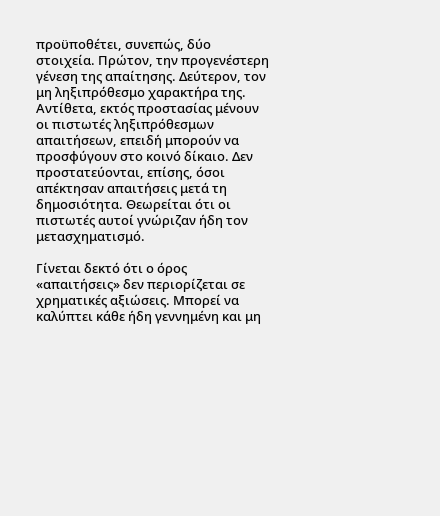προϋποθέτει, συνεπώς, δύο στοιχεία. Πρώτον, την προγενέστερη γένεση της απαίτησης. Δεύτερον, τον μη ληξιπρόθεσμο χαρακτήρα της. Αντίθετα, εκτός προστασίας μένουν οι πιστωτές ληξιπρόθεσμων απαιτήσεων, επειδή μπορούν να προσφύγουν στο κοινό δίκαιο. Δεν προστατεύονται, επίσης, όσοι απέκτησαν απαιτήσεις μετά τη δημοσιότητα. Θεωρείται ότι οι πιστωτές αυτοί γνώριζαν ήδη τον μετασχηματισμό.

Γίνεται δεκτό ότι ο όρος «απαιτήσεις» δεν περιορίζεται σε χρηματικές αξιώσεις. Μπορεί να καλύπτει κάθε ήδη γεννημένη και μη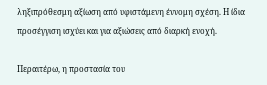ληξιπρόθεσμη αξίωση από υφιστάμενη έννομη σχέση. Η ίδια προσέγγιση ισχύει και για αξιώσεις από διαρκή ενοχή.

Περαιτέρω, η προστασία του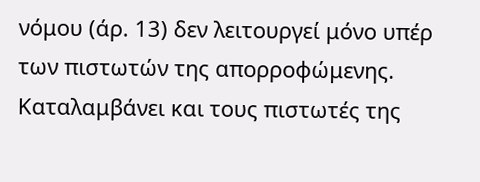νόμου (άρ. 13) δεν λειτουργεί μόνο υπέρ των πιστωτών της απορροφώμενης. Καταλαμβάνει και τους πιστωτές της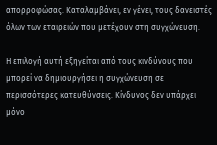απορροφώσας. Καταλαμβάνει, εν γένει, τους δανειστές όλων των εταιρειών που μετέχουν στη συγχώνευση.

Η επιλογή αυτή εξηγείται από τους κινδύνους που μπορεί να δημιουργήσει η συγχώνευση σε περισσότερες κατευθύνσεις. Κίνδυνος δεν υπάρχει μόνο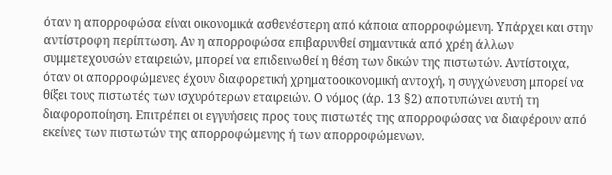όταν η απορροφώσα είναι οικονομικά ασθενέστερη από κάποια απορροφώμενη. Υπάρχει και στην αντίστροφη περίπτωση. Αν η απορροφώσα επιβαρυνθεί σημαντικά από χρέη άλλων συμμετεχουσών εταιρειών, μπορεί να επιδεινωθεί η θέση των δικών της πιστωτών. Αντίστοιχα, όταν οι απορροφώμενες έχουν διαφορετική χρηματοοικονομική αντοχή, η συγχώνευση μπορεί να θίξει τους πιστωτές των ισχυρότερων εταιρειών. Ο νόμος (άρ. 13 §2) αποτυπώνει αυτή τη διαφοροποίηση. Επιτρέπει οι εγγυήσεις προς τους πιστωτές της απορροφώσας να διαφέρουν από εκείνες των πιστωτών της απορροφώμενης ή των απορροφώμενων.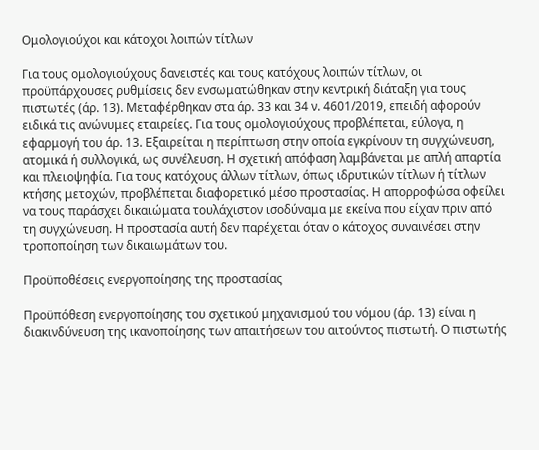Ομολογιούχοι και κάτοχοι λοιπών τίτλων

Για τους ομολογιούχους δανειστές και τους κατόχους λοιπών τίτλων, οι προϋπάρχουσες ρυθμίσεις δεν ενσωματώθηκαν στην κεντρική διάταξη για τους πιστωτές (άρ. 13). Μεταφέρθηκαν στα άρ. 33 και 34 ν. 4601/2019, επειδή αφορούν ειδικά τις ανώνυμες εταιρείες. Για τους ομολογιούχους προβλέπεται, εύλογα, η εφαρμογή του άρ. 13. Εξαιρείται η περίπτωση στην οποία εγκρίνουν τη συγχώνευση, ατομικά ή συλλογικά, ως συνέλευση. Η σχετική απόφαση λαμβάνεται με απλή απαρτία και πλειοψηφία. Για τους κατόχους άλλων τίτλων, όπως ιδρυτικών τίτλων ή τίτλων κτήσης μετοχών, προβλέπεται διαφορετικό μέσο προστασίας. Η απορροφώσα οφείλει να τους παράσχει δικαιώματα τουλάχιστον ισοδύναμα με εκείνα που είχαν πριν από τη συγχώνευση. Η προστασία αυτή δεν παρέχεται όταν ο κάτοχος συναινέσει στην τροποποίηση των δικαιωμάτων του.

Προϋποθέσεις ενεργοποίησης της προστασίας

Προϋπόθεση ενεργοποίησης του σχετικού μηχανισμού του νόμου (άρ. 13) είναι η διακινδύνευση της ικανοποίησης των απαιτήσεων του αιτούντος πιστωτή. Ο πιστωτής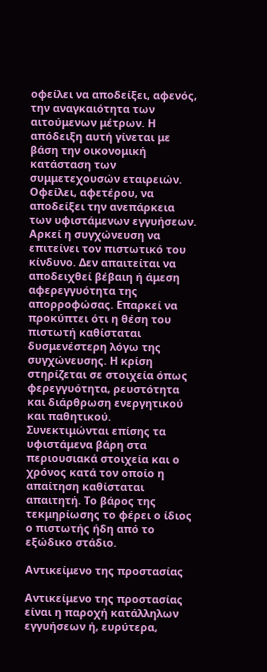οφείλει να αποδείξει, αφενός, την αναγκαιότητα των αιτούμενων μέτρων. Η απόδειξη αυτή γίνεται με βάση την οικονομική κατάσταση των συμμετεχουσών εταιρειών. Οφείλει, αφετέρου, να αποδείξει την ανεπάρκεια των υφιστάμενων εγγυήσεων. Αρκεί η συγχώνευση να επιτείνει τον πιστωτικό του κίνδυνο. Δεν απαιτείται να αποδειχθεί βέβαιη ή άμεση αφερεγγυότητα της απορροφώσας. Επαρκεί να προκύπτει ότι η θέση του πιστωτή καθίσταται δυσμενέστερη λόγω της συγχώνευσης. Η κρίση στηρίζεται σε στοιχεία όπως φερεγγυότητα, ρευστότητα και διάρθρωση ενεργητικού και παθητικού. Συνεκτιμώνται επίσης τα υφιστάμενα βάρη στα περιουσιακά στοιχεία και ο χρόνος κατά τον οποίο η απαίτηση καθίσταται απαιτητή. Το βάρος της τεκμηρίωσης το φέρει ο ίδιος ο πιστωτής ήδη από το εξώδικο στάδιο.

Αντικείμενο της προστασίας

Αντικείμενο της προστασίας είναι η παροχή κατάλληλων εγγυήσεων ή, ευρύτερα,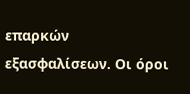επαρκών εξασφαλίσεων. Οι όροι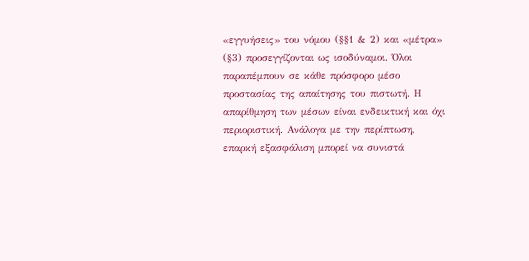«εγγυήσεις» του νόμου (§§1 & 2) και «μέτρα» (§3) προσεγγίζονται ως ισοδύναμοι. Όλοι παραπέμπουν σε κάθε πρόσφορο μέσο προστασίας της απαίτησης του πιστωτή. Η απαρίθμηση των μέσων είναι ενδεικτική και όχι περιοριστική. Ανάλογα με την περίπτωση, επαρκή εξασφάλιση μπορεί να συνιστά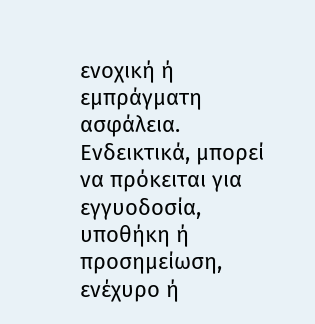ενοχική ή εμπράγματη ασφάλεια. Ενδεικτικά, μπορεί να πρόκειται για εγγυοδοσία, υποθήκη ή προσημείωση, ενέχυρο ή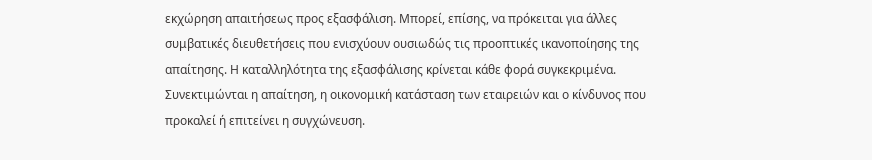εκχώρηση απαιτήσεως προς εξασφάλιση. Μπορεί, επίσης, να πρόκειται για άλλες συμβατικές διευθετήσεις που ενισχύουν ουσιωδώς τις προοπτικές ικανοποίησης της απαίτησης. Η καταλληλότητα της εξασφάλισης κρίνεται κάθε φορά συγκεκριμένα. Συνεκτιμώνται η απαίτηση, η οικονομική κατάσταση των εταιρειών και ο κίνδυνος που προκαλεί ή επιτείνει η συγχώνευση.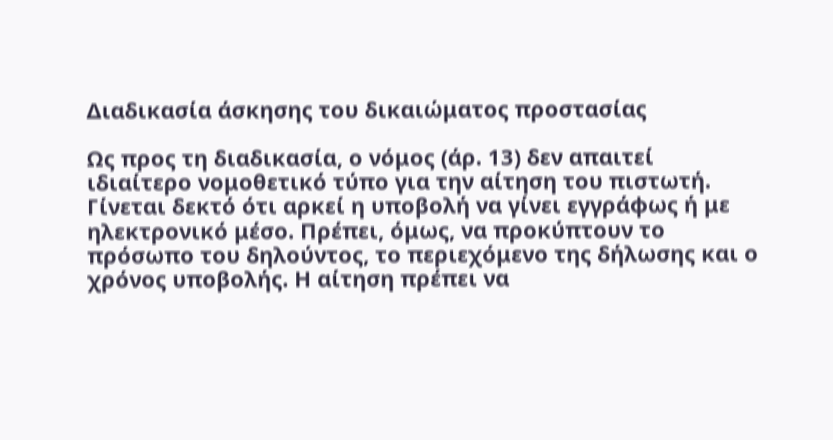Διαδικασία άσκησης του δικαιώματος προστασίας

Ως προς τη διαδικασία, ο νόμος (άρ. 13) δεν απαιτεί ιδιαίτερο νομοθετικό τύπο για την αίτηση του πιστωτή. Γίνεται δεκτό ότι αρκεί η υποβολή να γίνει εγγράφως ή με ηλεκτρονικό μέσο. Πρέπει, όμως, να προκύπτουν το πρόσωπο του δηλούντος, το περιεχόμενο της δήλωσης και ο χρόνος υποβολής. Η αίτηση πρέπει να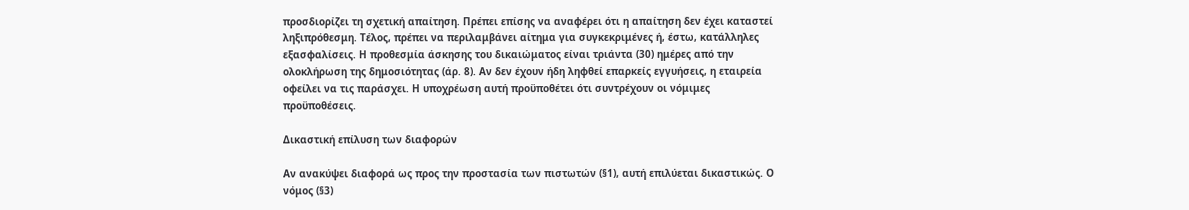προσδιορίζει τη σχετική απαίτηση. Πρέπει επίσης να αναφέρει ότι η απαίτηση δεν έχει καταστεί ληξιπρόθεσμη. Τέλος, πρέπει να περιλαμβάνει αίτημα για συγκεκριμένες ή, έστω, κατάλληλες εξασφαλίσεις. Η προθεσμία άσκησης του δικαιώματος είναι τριάντα (30) ημέρες από την ολοκλήρωση της δημοσιότητας (άρ. 8). Αν δεν έχουν ήδη ληφθεί επαρκείς εγγυήσεις, η εταιρεία οφείλει να τις παράσχει. Η υποχρέωση αυτή προϋποθέτει ότι συντρέχουν οι νόμιμες προϋποθέσεις.

Δικαστική επίλυση των διαφορών

Αν ανακύψει διαφορά ως προς την προστασία των πιστωτών (§1), αυτή επιλύεται δικαστικώς. Ο νόμος (§3)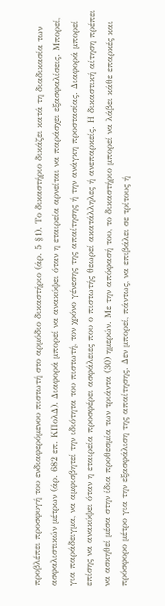προβλέπει προσφυγή του ενδιαφερόμενου πιστωτή στο αρμόδιο δικαστήριο (άρ. 5 §1). Το δικαστήριο δικάζει κατά τη διαδικασία των ασφαλιστικών μέτρων (άρ. 682 επ. ΚΠολΔ). Διαφορά μπορεί να ανακύψει όταν η εταιρεία αρνείται να παράσχει εξασφαλίσεις. Μπορεί, για παράδειγμα, να αμφισβητεί την ιδιότητα του πιστωτή, τον χρόνο γένεσης της απαίτησης ή την ανάγκη προστασίας. Διαφορά μπορεί επίσης να ανακύψει όταν η εταιρεία προσφέρει ασφάλειες που ο πιστωτής θεωρεί ακατάλληλες ή ανεπαρκείς. Η δικαστική αίτηση πρέπει να ασκηθεί μέσα στην ίδια προθεσμία των τριάντα (30) ημερών. Με την απόφασή του, το δικαστήριο μπορεί να λάβει κάθε επαρκές και πρόσφορο μέτρο για την εξασφάλιση της απαίτησης. Δεν μπορεί, πάντως, να επιβάλει σε τρίτους ή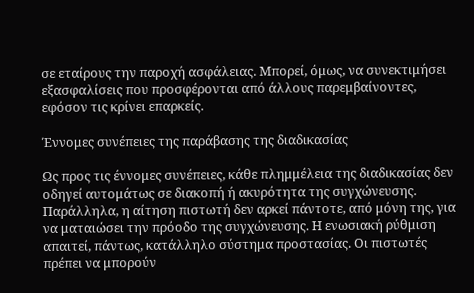σε εταίρους την παροχή ασφάλειας. Μπορεί, όμως, να συνεκτιμήσει εξασφαλίσεις που προσφέρονται από άλλους παρεμβαίνοντες, εφόσον τις κρίνει επαρκείς.

Έννομες συνέπειες της παράβασης της διαδικασίας

Ως προς τις έννομες συνέπειες, κάθε πλημμέλεια της διαδικασίας δεν οδηγεί αυτομάτως σε διακοπή ή ακυρότητα της συγχώνευσης. Παράλληλα, η αίτηση πιστωτή δεν αρκεί πάντοτε, από μόνη της, για να ματαιώσει την πρόοδο της συγχώνευσης. Η ενωσιακή ρύθμιση απαιτεί, πάντως, κατάλληλο σύστημα προστασίας. Οι πιστωτές πρέπει να μπορούν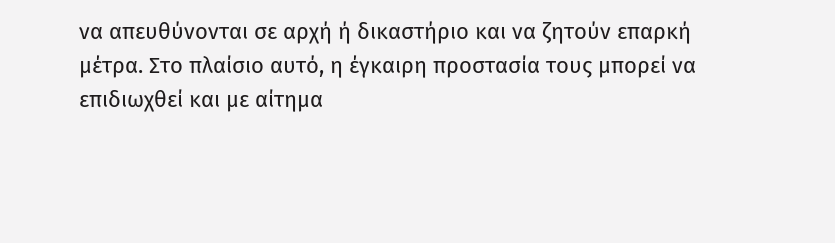να απευθύνονται σε αρχή ή δικαστήριο και να ζητούν επαρκή μέτρα. Στο πλαίσιο αυτό, η έγκαιρη προστασία τους μπορεί να επιδιωχθεί και με αίτημα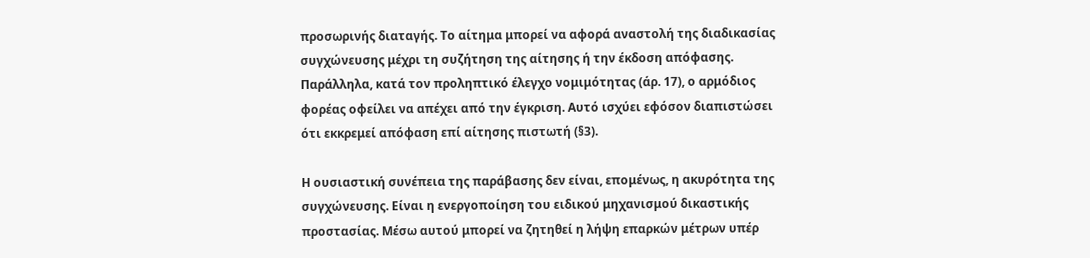προσωρινής διαταγής. Το αίτημα μπορεί να αφορά αναστολή της διαδικασίας συγχώνευσης μέχρι τη συζήτηση της αίτησης ή την έκδοση απόφασης. Παράλληλα, κατά τον προληπτικό έλεγχο νομιμότητας (άρ. 17), ο αρμόδιος φορέας οφείλει να απέχει από την έγκριση. Αυτό ισχύει εφόσον διαπιστώσει ότι εκκρεμεί απόφαση επί αίτησης πιστωτή (§3).

Η ουσιαστική συνέπεια της παράβασης δεν είναι, επομένως, η ακυρότητα της συγχώνευσης. Είναι η ενεργοποίηση του ειδικού μηχανισμού δικαστικής προστασίας. Μέσω αυτού μπορεί να ζητηθεί η λήψη επαρκών μέτρων υπέρ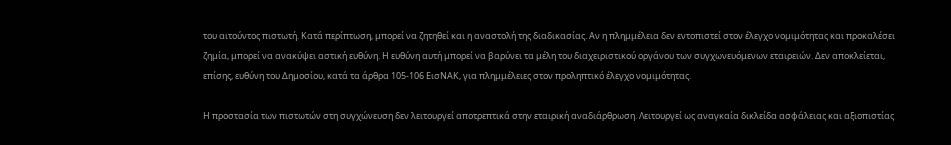του αιτούντος πιστωτή. Κατά περίπτωση, μπορεί να ζητηθεί και η αναστολή της διαδικασίας. Αν η πλημμέλεια δεν εντοπιστεί στον έλεγχο νομιμότητας και προκαλέσει ζημία, μπορεί να ανακύψει αστική ευθύνη. Η ευθύνη αυτή μπορεί να βαρύνει τα μέλη του διαχειριστικού οργάνου των συγχωνευόμενων εταιρειών. Δεν αποκλείεται, επίσης, ευθύνη του Δημοσίου, κατά τα άρθρα 105-106 ΕισΝΑΚ, για πλημμέλειες στον προληπτικό έλεγχο νομιμότητας.

Η προστασία των πιστωτών στη συγχώνευση δεν λειτουργεί αποτρεπτικά στην εταιρική αναδιάρθρωση. Λειτουργεί ως αναγκαία δικλείδα ασφάλειας και αξιοπιστίας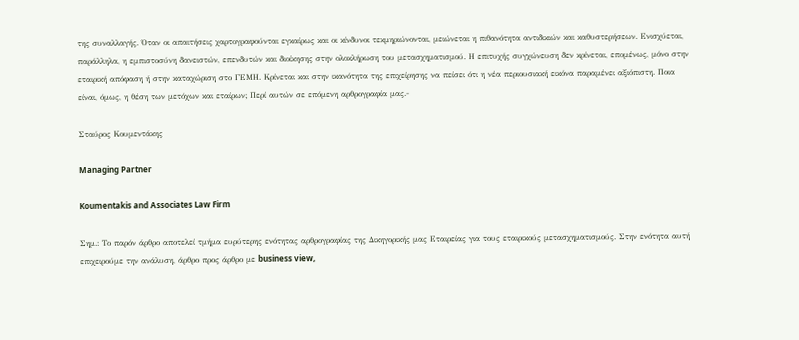της συναλλαγής. Όταν οι απαιτήσεις χαρτογραφούνται εγκαίρως και οι κίνδυνοι τεκμηριώνονται, μειώνεται η πιθανότητα αντιδικιών και καθυστερήσεων. Ενισχύεται, παράλληλα, η εμπιστοσύνη δανειστών, επενδυτών και διοίκησης στην ολοκλήρωση του μετασχηματισμού. Η επιτυχής συγχώνευση δεν κρίνεται, επομένως, μόνο στην εταιρική απόφαση ή στην καταχώριση στο ΓΕΜΗ. Κρίνεται και στην ικανότητα της επιχείρησης να πείσει ότι η νέα περιουσιακή εικόνα παραμένει αξιόπιστη. Ποια είναι, όμως, η θέση των μετόχων και εταίρων; Περί αυτών σε επόμενη αρθρογραφία μας.-

Σταύρος Κουμεντάκης

Managing Partner

Koumentakis and Associates Law Firm

Σημ.: Το παρόν άρθρο αποτελεί τμήμα ευρύτερης ενότητας αρθρογραφίας της Δικηγορικής μας Εταιρείας για τους εταιρικούς μετασχηματισμούς. Στην ενότητα αυτή επιχειρούμε την ανάλυση, άρθρο προς άρθρο με business view,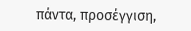πάντα, προσέγγιση,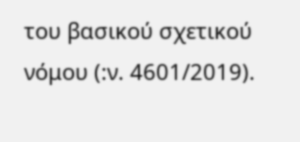του βασικού σχετικού νόμου (:ν. 4601/2019).